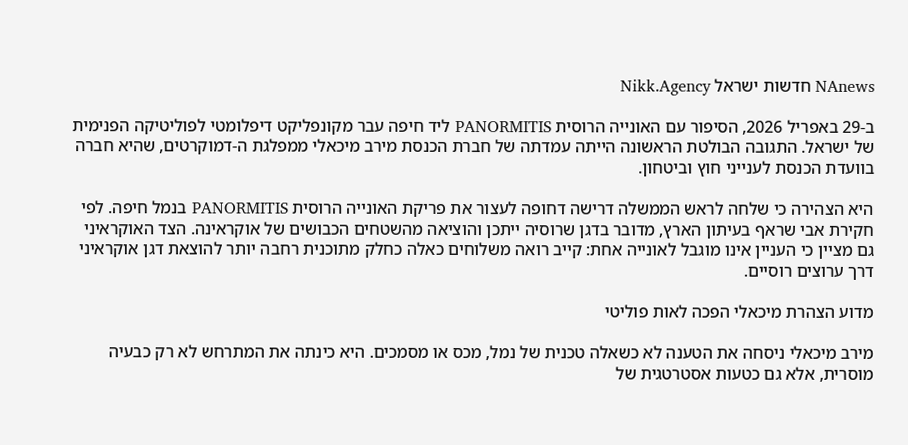NAnews חדשות ישראל Nikk.Agency

ב-29 באפריל 2026, הסיפור עם האונייה הרוסית PANORMITIS ליד חיפה עבר מקונפליקט דיפלומטי לפוליטיקה הפנימית של ישראל. התגובה הבולטת הראשונה הייתה עמדתה של חברת הכנסת מירב מיכאלי ממפלגת ה-דמוקרטים, שהיא חברה בוועדת הכנסת לענייני חוץ וביטחון.

היא הצהירה כי שלחה לראש הממשלה דרישה דחופה לעצור את פריקת האונייה הרוסית PANORMITIS בנמל חיפה. לפי חקירת אבי שראף בעיתון הארץ, מדובר בדגן שרוסיה ייתכן והוציאה מהשטחים הכבושים של אוקראינה. הצד האוקראיני גם מציין כי העניין אינו מוגבל לאונייה אחת: קייב רואה משלוחים כאלה כחלק מתוכנית רחבה יותר להוצאת דגן אוקראיני דרך ערוצים רוסיים.

מדוע הצהרת מיכאלי הפכה לאות פוליטי

מירב מיכאלי ניסחה את הטענה לא כשאלה טכנית של נמל, מכס או מסמכים. היא כינתה את המתרחש לא רק כבעיה מוסרית, אלא גם כטעות אסטרטגית של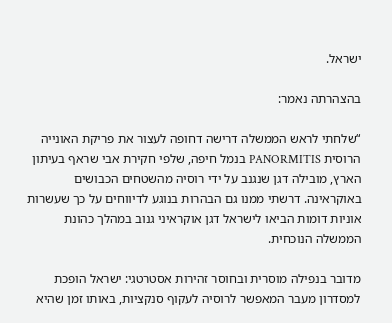ישראל.

בהצהרתה נאמר:

“שלחתי לראש הממשלה דרישה דחופה לעצור את פריקת האונייה הרוסית PANORMITIS בנמל חיפה, שלפי חקירת אבי שראף בעיתון הארץ, מובילה דגן שנגנב על ידי רוסיה מהשטחים הכבושים באוקראינה. דרשתי ממנו גם הבהרות בנוגע לדיווחים על כך שעשרות אוניות דומות הביאו לישראל דגן אוקראיני גנוב במהלך כהונת הממשלה הנוכחית.

מדובר בנפילה מוסרית ובחוסר זהירות אסטרטגי: ישראל הופכת למסדרון מעבר המאפשר לרוסיה לעקוף סנקציות, באותו זמן שהיא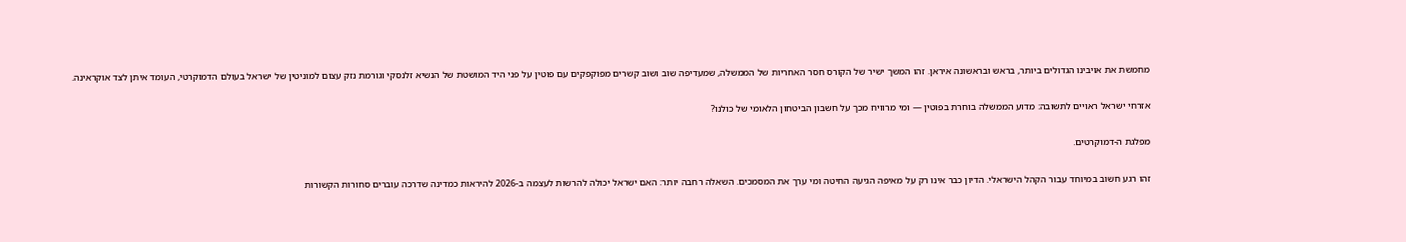מחמשת את אויבינו הגדולים ביותר, בראש ובראשונה איראן. זהו המשך ישיר של הקורס חסר האחריות של הממשלה, שמעדיפה שוב ושוב קשרים מפוקפקים עם פוטין על פני היד המושטת של הנשיא זלנסקי וגורמת נזק עצום למוניטין של ישראל בעולם הדמוקרטי, העומד איתן לצד אוקראינה.

אזרחי ישראל ראויים לתשובה: מדוע הממשלה בוחרת בפוטין — ומי מרוויח מכך על חשבון הביטחון הלאומי של כולנו?

מפלגת ה-דמוקרטים.

זהו רגע חשוב במיוחד עבור הקהל הישראלי. הדיון כבר אינו רק על מאיפה הגיעה החיטה ומי ערך את המסמכים. השאלה רחבה יותר: האם ישראל יכולה להרשות לעצמה ב-2026 להיראות כמדינה שדרכה עוברים סחורות הקשורות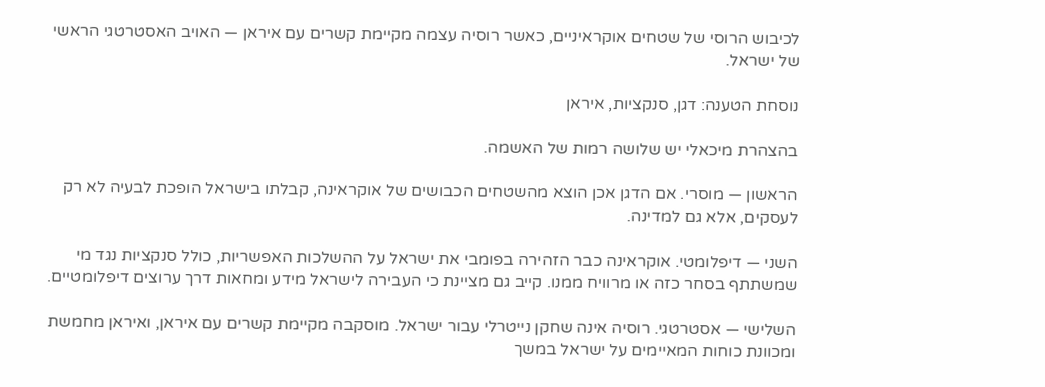לכיבוש הרוסי של שטחים אוקראיניים, כאשר רוסיה עצמה מקיימת קשרים עם איראן — האויב האסטרטגי הראשי של ישראל.

נוסחת הטענה: דגן, סנקציות, איראן

בהצהרת מיכאלי יש שלושה רמות של האשמה.

הראשון — מוסרי. אם הדגן אכן הוצא מהשטחים הכבושים של אוקראינה, קבלתו בישראל הופכת לבעיה לא רק לעסקים, אלא גם למדינה.

השני — דיפלומטי. אוקראינה כבר הזהירה בפומבי את ישראל על ההשלכות האפשריות, כולל סנקציות נגד מי שמשתתף בסחר כזה או מרוויח ממנו. קייב גם מציינת כי העבירה לישראל מידע ומחאות דרך ערוצים דיפלומטיים.

השלישי — אסטרטגי. רוסיה אינה שחקן נייטרלי עבור ישראל. מוסקבה מקיימת קשרים עם איראן, ואיראן מחמשת ומכוונת כוחות המאיימים על ישראל במשך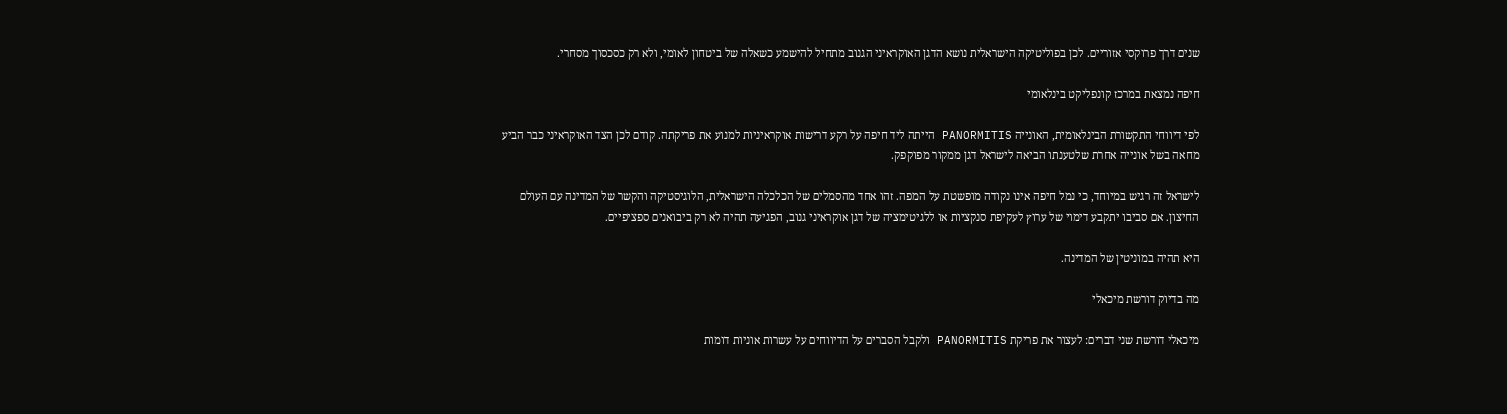שנים דרך פרוקסי אזוריים. לכן בפוליטיקה הישראלית נושא הדגן האוקראיני הגנוב מתחיל להישמע כשאלה של ביטחון לאומי, ולא רק כסכסוך מסחרי.

חיפה נמצאת במרכז קונפליקט בינלאומי

לפי דיווחי התקשורת הבינלאומית, האונייה PANORMITIS הייתה ליד חיפה על רקע דרישות אוקראיניות למנוע את פריקתה. קודם לכן הצד האוקראיני כבר הביע מחאה בשל אונייה אחרת שלטענתו הביאה לישראל דגן ממקור מפוקפק.

לישראל זה רגיש במיוחד, כי נמל חיפה אינו נקודה מופשטת על המפה. זהו אחד מהסמלים של הכלכלה הישראלית, הלוגיסטיקה והקשר של המדינה עם העולם החיצון. אם סביבו יתקבע דימוי של ערוץ לעקיפת סנקציות או ללגיטימציה של דגן אוקראיני גנוב, הפגיעה תהיה לא רק ביבואנים ספציפיים.

היא תהיה במוניטין של המדינה.

מה בדיוק דורשת מיכאלי

מיכאלי דורשת שני דברים: לעצור את פריקת PANORMITIS ולקבל הסברים על הדיווחים על עשרות אוניות דומות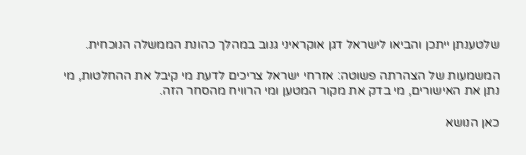שלטענתן ייתכן והביאו לישראל דגן אוקראיני גנוב במהלך כהונת הממשלה הנוכחית.

המשמעות של הצהרתה פשוטה: אזרחי ישראל צריכים לדעת מי קיבל את ההחלטות, מי נתן את האישורים, מי בדק את מקור המטען ומי הרוויח מהסחר הזה.

כאן הנושא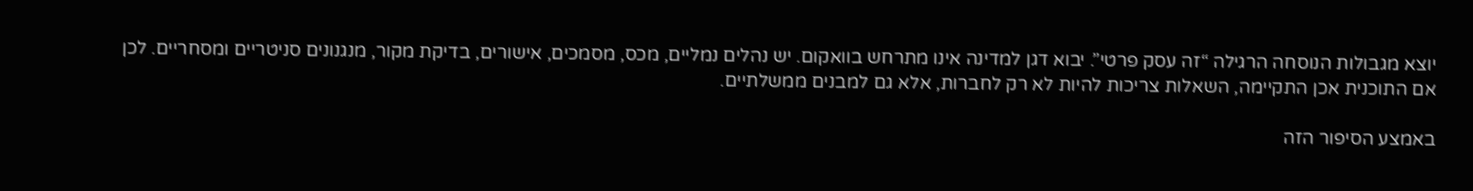יוצא מגבולות הנוסחה הרגילה “זה עסק פרטי”. יבוא דגן למדינה אינו מתרחש בוואקום. יש נהלים נמליים, מכס, מסמכים, אישורים, בדיקת מקור, מנגנונים סניטריים ומסחריים. לכן אם התוכנית אכן התקיימה, השאלות צריכות להיות לא רק לחברות, אלא גם למבנים ממשלתיים.

באמצע הסיפור הזה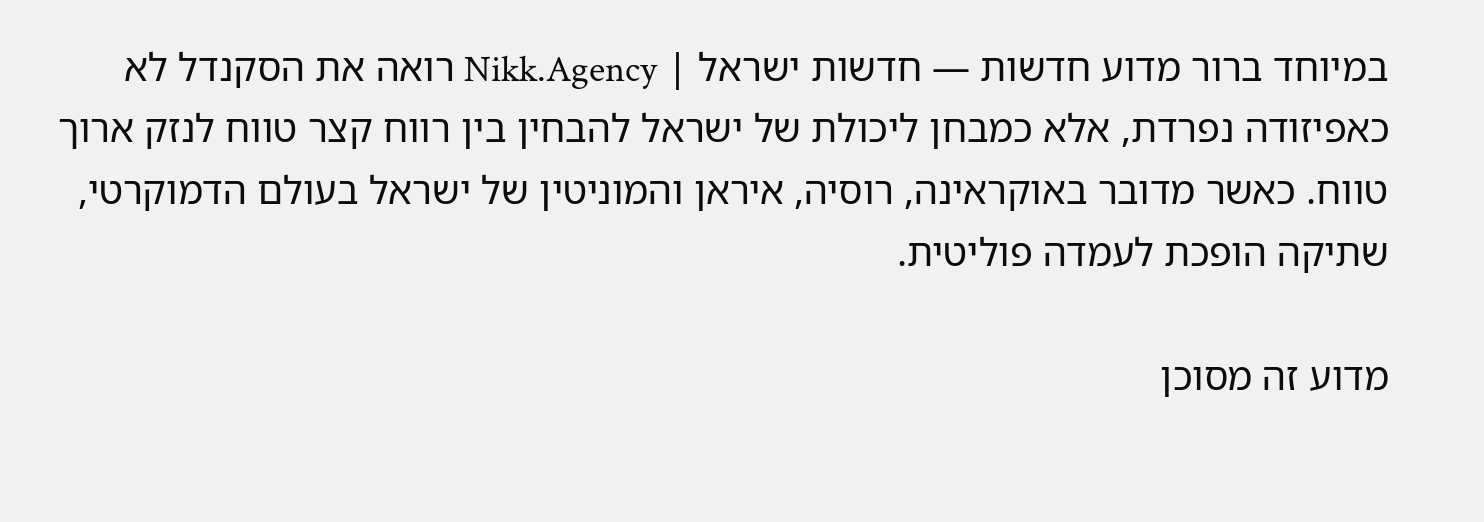במיוחד ברור מדוע חדשות — חדשות ישראל | Nikk.Agency רואה את הסקנדל לא כאפיזודה נפרדת, אלא כמבחן ליכולת של ישראל להבחין בין רווח קצר טווח לנזק ארוך טווח. כאשר מדובר באוקראינה, רוסיה, איראן והמוניטין של ישראל בעולם הדמוקרטי, שתיקה הופכת לעמדה פוליטית.

מדוע זה מסוכן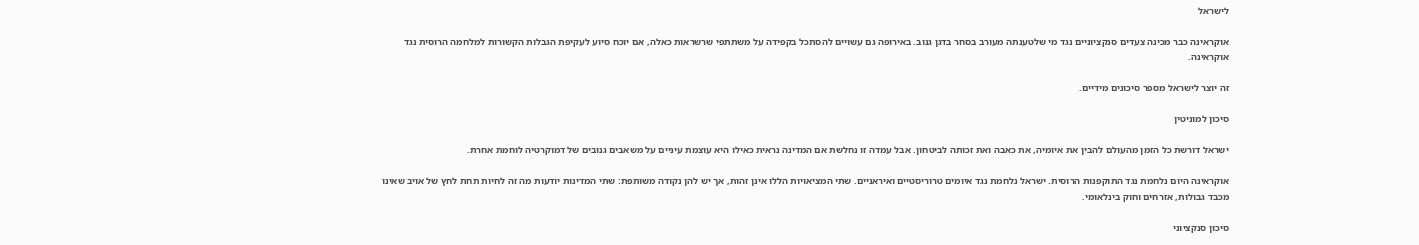לישראל

אוקראינה כבר מכינה צעדים סנקציוניים נגד מי שלטענתה מעורב בסחר בדגן גנוב. באירופה גם עשויים להסתכל בקפידה על משתתפי שרשראות כאלה, אם יוכח סיוע לעקיפת הגבלות הקשורות למלחמה הרוסית נגד אוקראינה.

זה יוצר לישראל מספר סיכונים מידיים.

סיכון למוניטין

ישראל דורשת כל הזמן מהעולם להבין את איומיה, את כאבה ואת זכותה לביטחון. אבל עמדה זו נחלשת אם המדינה נראית כאילו היא עוצמת עיניים על משאבים גנובים של דמוקרטיה לוחמת אחרת.

אוקראינה היום נלחמת נגד התוקפנות הרוסית. ישראל נלחמת נגד איומים טרוריסטיים ואיראניים. שתי המציאויות הללו אינן זהות, אך יש להן נקודה משותפת: שתי המדינות יודעות מה זה לחיות תחת לחץ של אויב שאינו מכבד גבולות, אזרחים וחוק בינלאומי.

סיכון סנקציוני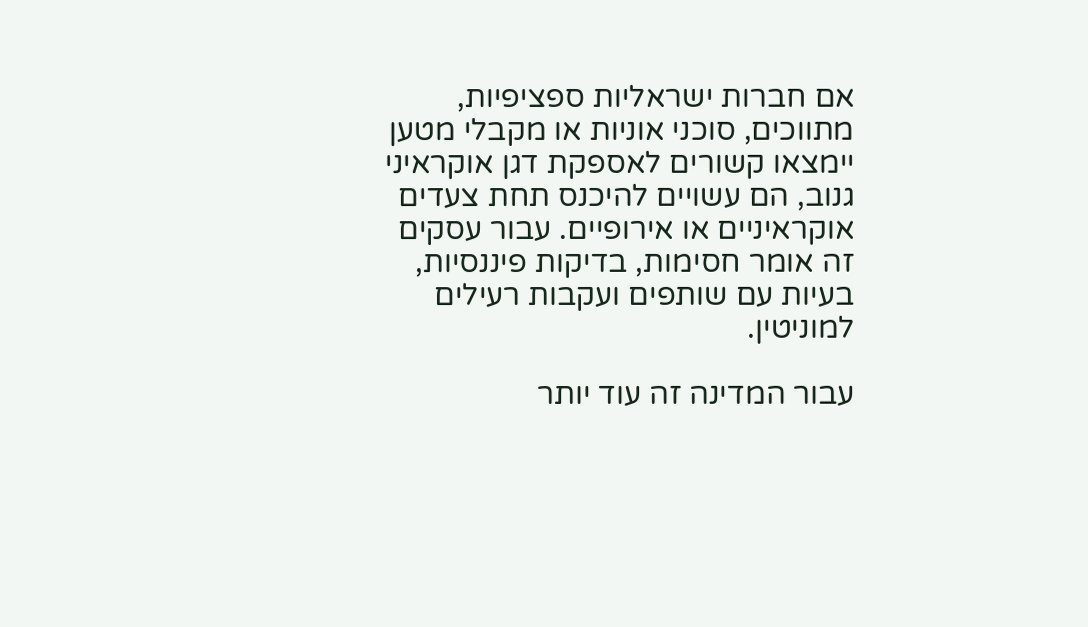אם חברות ישראליות ספציפיות, מתווכים, סוכני אוניות או מקבלי מטען יימצאו קשורים לאספקת דגן אוקראיני גנוב, הם עשויים להיכנס תחת צעדים אוקראיניים או אירופיים. עבור עסקים זה אומר חסימות, בדיקות פיננסיות, בעיות עם שותפים ועקבות רעילים למוניטין.

עבור המדינה זה עוד יותר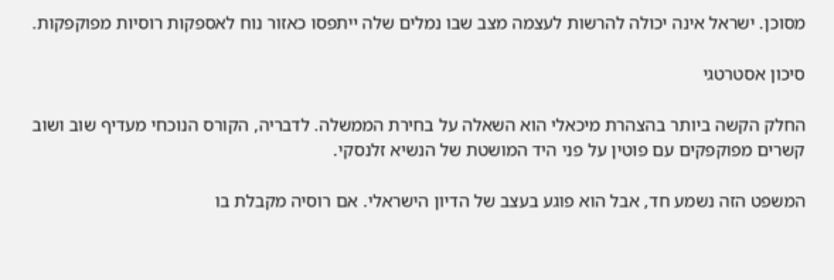מסוכן. ישראל אינה יכולה להרשות לעצמה מצב שבו נמלים שלה ייתפסו כאזור נוח לאספקות רוסיות מפוקפקות.

סיכון אסטרטגי

החלק הקשה ביותר בהצהרת מיכאלי הוא השאלה על בחירת הממשלה. לדבריה, הקורס הנוכחי מעדיף שוב ושוב קשרים מפוקפקים עם פוטין על פני היד המושטת של הנשיא זלנסקי.

המשפט הזה נשמע חד, אבל הוא פוגע בעצב של הדיון הישראלי. אם רוסיה מקבלת בו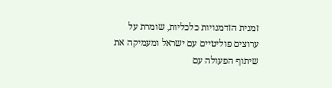זמנית הזדמנויות כלכליות, שומרת על ערוצים פוליטיים עם ישראל ומעמיקה את שיתוף הפעולה עם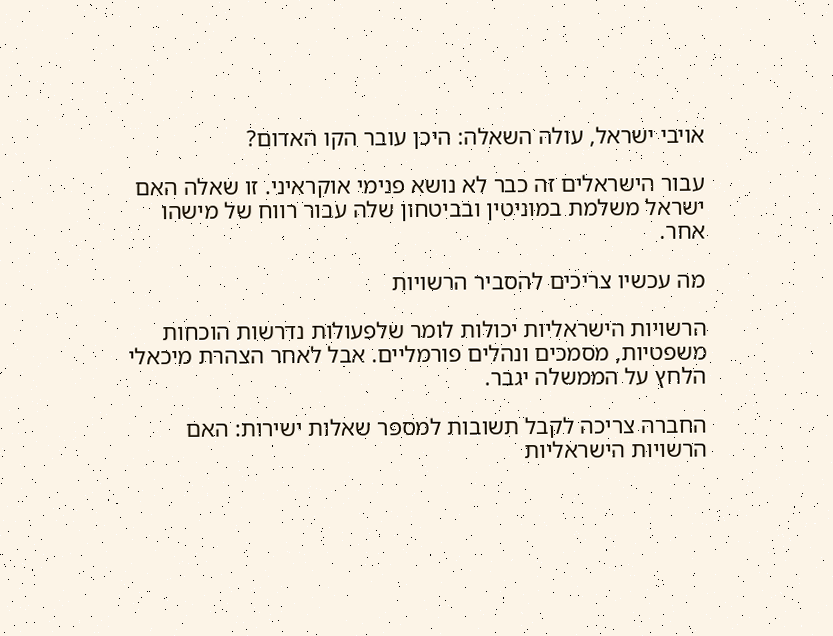אויבי ישראל, עולה השאלה: היכן עובר הקו האדום?

עבור הישראלים זה כבר לא נושא פנימי אוקראיני. זו שאלה האם ישראל משלמת במוניטין ובביטחון שלה עבור רווח של מישהו אחר.

מה עכשיו צריכים להסביר הרשויות

הרשויות הישראליות יכולות לומר שלפעולות נדרשות הוכחות משפטיות, מסמכים ונהלים פורמליים. אבל לאחר הצהרת מיכאלי הלחץ על הממשלה יגבר.

החברה צריכה לקבל תשובות למספר שאלות ישירות: האם הרשויות הישראליות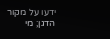ידעו על מקור הדגן; מי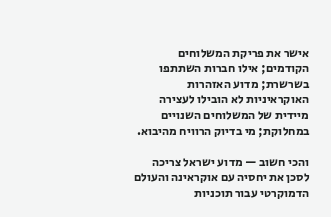אישר את פריקת המשלוחים הקודמים; אילו חברות השתתפו בשרשרת; מדוע האזהרות האוקראיניות לא הובילו לעצירה מיידית של המשלוחים השנויים במחלוקת; מי בדיוק הרוויח מהיבוא.

והכי חשוב — מדוע ישראל צריכה לסכן את יחסיה עם אוקראינה והעולם הדמוקרטי עבור תוכניות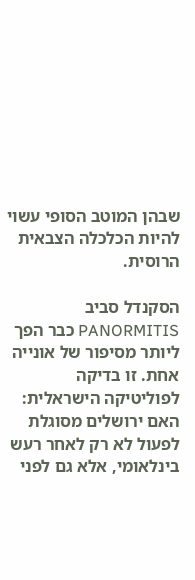שבהן המוטב הסופי עשוי להיות הכלכלה הצבאית הרוסית.

הסקנדל סביב PANORMITIS כבר הפך ליותר מסיפור של אונייה אחת. זו בדיקה לפוליטיקה הישראלית: האם ירושלים מסוגלת לפעול לא רק לאחר רעש בינלאומי, אלא גם לפני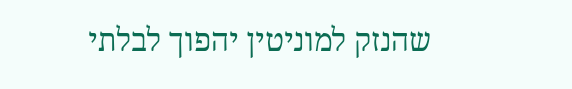שהנזק למוניטין יהפוך לבלתי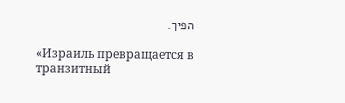הפיך.

«Израиль превращается в транзитный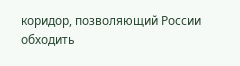коридор, позволяющий России обходить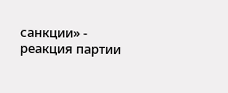санкции» - реакция партии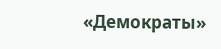«Демократы»